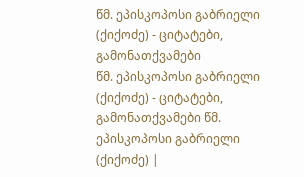წმ. ეპისკოპოსი გაბრიელი (ქიქოძე) - ციტატები, გამონათქვამები
წმ. ეპისკოპოსი გაბრიელი (ქიქოძე) - ციტატები, გამონათქვამები წმ. ეპისკოპოსი გაბრიელი (ქიქოძე) |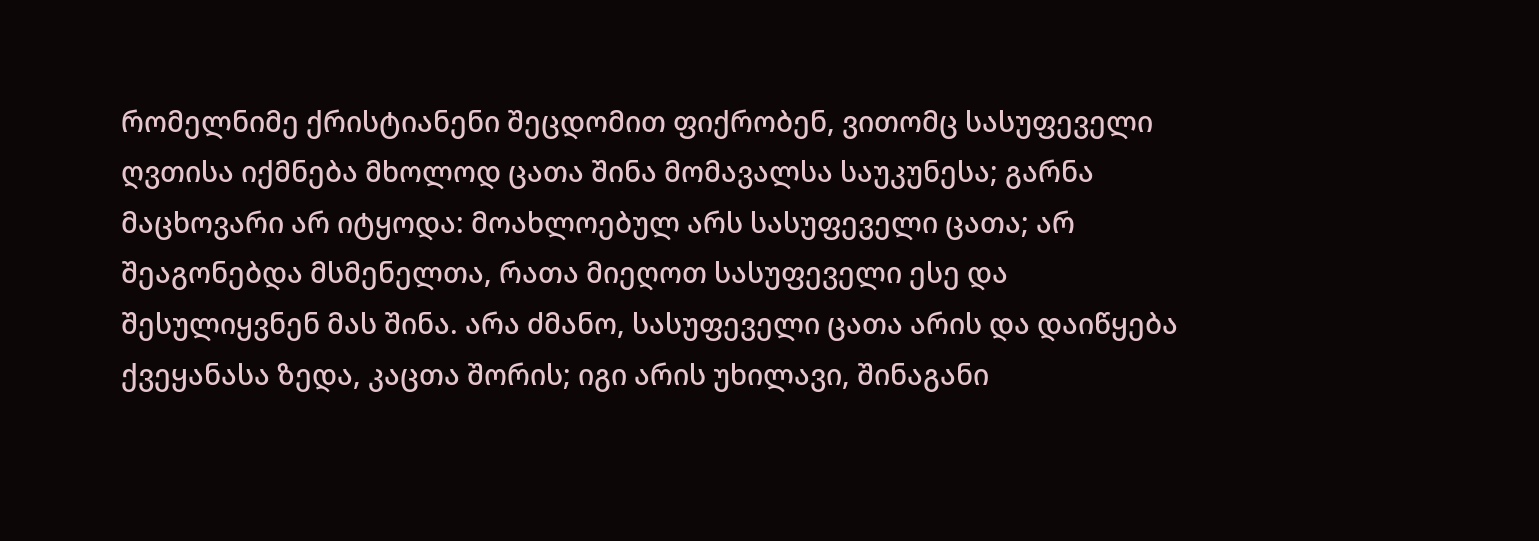რომელნიმე ქრისტიანენი შეცდომით ფიქრობენ, ვითომც სასუფეველი ღვთისა იქმნება მხოლოდ ცათა შინა მომავალსა საუკუნესა; გარნა მაცხოვარი არ იტყოდა: მოახლოებულ არს სასუფეველი ცათა; არ შეაგონებდა მსმენელთა, რათა მიეღოთ სასუფეველი ესე და შესულიყვნენ მას შინა. არა ძმანო, სასუფეველი ცათა არის და დაიწყება ქვეყანასა ზედა, კაცთა შორის; იგი არის უხილავი, შინაგანი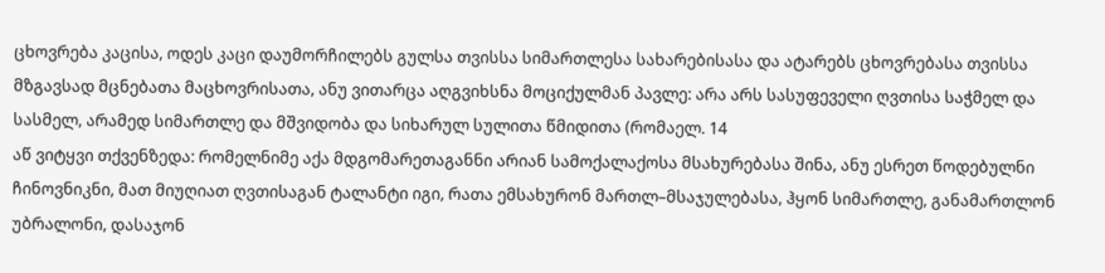ცხოვრება კაცისა, ოდეს კაცი დაუმორჩილებს გულსა თვისსა სიმართლესა სახარებისასა და ატარებს ცხოვრებასა თვისსა მზგავსად მცნებათა მაცხოვრისათა, ანუ ვითარცა აღგვიხსნა მოციქულმან პავლე: არა არს სასუფეველი ღვთისა საჭმელ და სასმელ, არამედ სიმართლე და მშვიდობა და სიხარულ სულითა წმიდითა (რომაელ. 14
აწ ვიტყვი თქვენზედა: რომელნიმე აქა მდგომარეთაგანნი არიან სამოქალაქოსა მსახურებასა შინა, ანუ ესრეთ წოდებულნი ჩინოვნიკნი, მათ მიუღიათ ღვთისაგან ტალანტი იგი, რათა ემსახურონ მართლ–მსაჯულებასა, ჰყონ სიმართლე, განამართლონ უბრალონი, დასაჯონ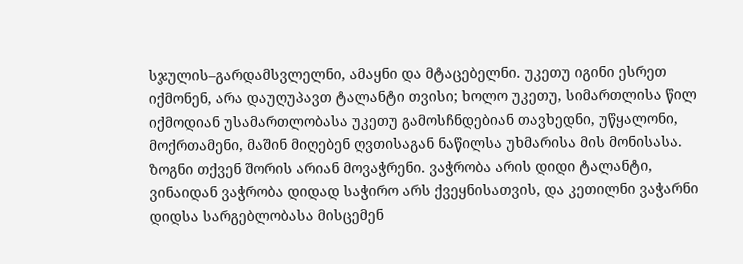სჯულის–გარდამსვლელნი, ამაყნი და მტაცებელნი. უკეთუ იგინი ესრეთ იქმონენ, არა დაუღუპავთ ტალანტი თვისი; ხოლო უკეთუ, სიმართლისა წილ იქმოდიან უსამართლობასა უკეთუ გამოსჩნდებიან თავხედნი, უწყალონი, მოქრთამენი, მაშინ მიღებენ ღვთისაგან ნაწილსა უხმარისა მის მონისასა.
ზოგნი თქვენ შორის არიან მოვაჭრენი. ვაჭრობა არის დიდი ტალანტი, ვინაიდან ვაჭრობა დიდად საჭირო არს ქვეყნისათვის, და კეთილნი ვაჭარნი დიდსა სარგებლობასა მისცემენ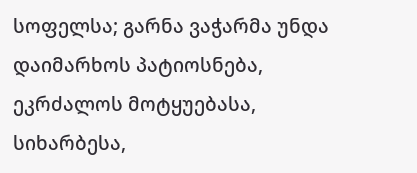სოფელსა; გარნა ვაჭარმა უნდა დაიმარხოს პატიოსნება, ეკრძალოს მოტყუებასა, სიხარბესა,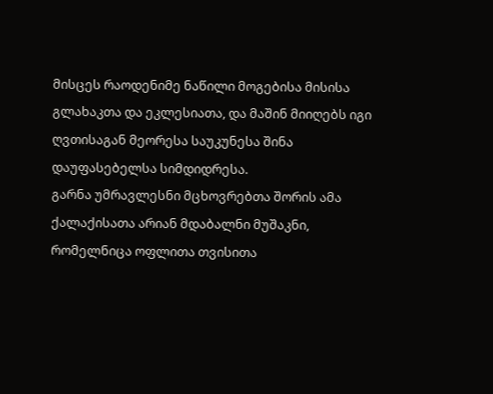მისცეს რაოდენიმე ნაწილი მოგებისა მისისა გლახაკთა და ეკლესიათა, და მაშინ მიიღებს იგი ღვთისაგან მეორესა საუკუნესა შინა დაუფასებელსა სიმდიდრესა.
გარნა უმრავლესნი მცხოვრებთა შორის ამა ქალაქისათა არიან მდაბალნი მუშაკნი, რომელნიცა ოფლითა თვისითა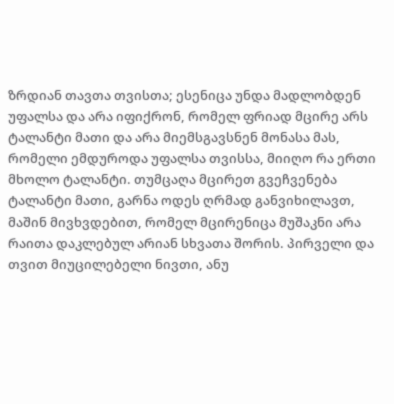ზრდიან თავთა თვისთა; ესენიცა უნდა მადლობდენ უფალსა და არა იფიქრონ, რომელ ფრიად მცირე არს ტალანტი მათი და არა მიემსგავსნენ მონასა მას, რომელი ემდუროდა უფალსა თვისსა, მიიღო რა ერთი მხოლო ტალანტი. თუმცაღა მცირეთ გვეჩვენება ტალანტი მათი, გარნა ოდეს ღრმად განვიხილავთ, მაშინ მივხვდებით, რომელ მცირენიცა მუშაკნი არა რაითა დაკლებულ არიან სხვათა შორის. პირველი და თვით მიუცილებელი ნივთი, ანუ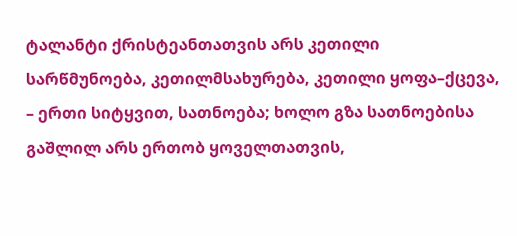ტალანტი ქრისტეანთათვის არს კეთილი სარწმუნოება, კეთილმსახურება, კეთილი ყოფა–ქცევა, – ერთი სიტყვით, სათნოება; ხოლო გზა სათნოებისა გაშლილ არს ერთობ ყოველთათვის,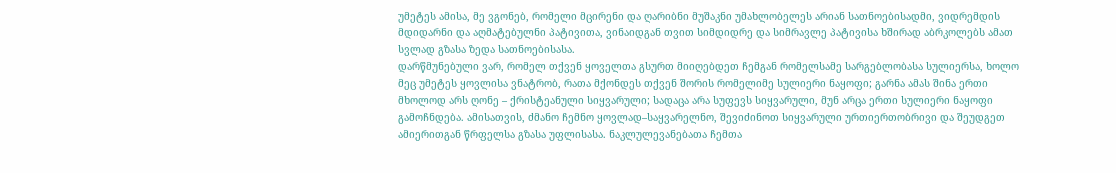უმეტეს ამისა, მე ვგონებ, რომელი მცირენი და ღარიბნი მუშაკნი უმახლობელეს არიან სათნოებისადმი, ვიდრემდის მდიდარნი და აღმატებულნი პატივითა, ვინაიდგან თვით სიმდიდრე და სიმრავლე პატივისა ხშირად აბრკოლებს ამათ სვლად გზასა ზედა სათნოებისასა.
დარწმუნებული ვარ, რომელ თქვენ ყოველთა გსურთ მიიღებდეთ ჩემგან რომელსამე სარგებლობასა სულიერსა, ხოლო მეც უმეტეს ყოვლისა ვნატრობ, რათა მქონდეს თქვენ შორის რომელიმე სულიერი ნაყოფი; გარნა ამას შინა ერთი მხოლოდ არს ღონე – ქრისტეანული სიყვარული; სადაცა არა სუფევს სიყვარული, მუნ არცა ერთი სულიერი ნაყოფი გამოჩნდება. ამისათვის, ძმანო ჩემნო ყოვლად–საყვარელნო, შევიძინოთ სიყვარული ურთიერთობრივი და შეუდგეთ ამიერითგან წრფელსა გზასა უფლისასა. ნაკლულევანებათა ჩემთა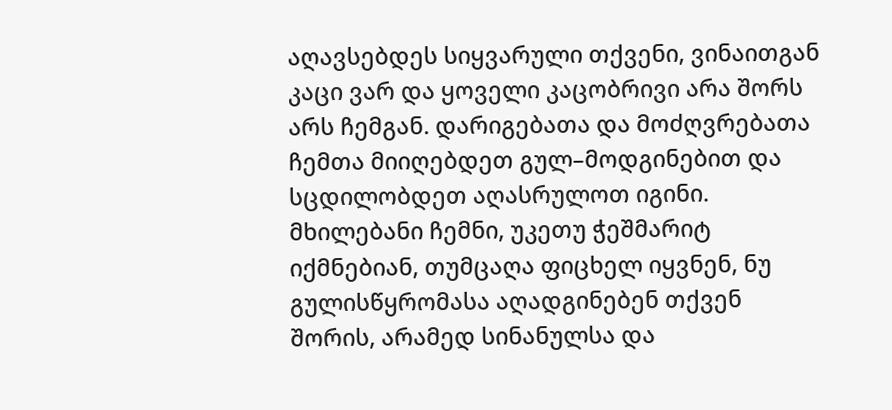აღავსებდეს სიყვარული თქვენი, ვინაითგან კაცი ვარ და ყოველი კაცობრივი არა შორს არს ჩემგან. დარიგებათა და მოძღვრებათა ჩემთა მიიღებდეთ გულ–მოდგინებით და სცდილობდეთ აღასრულოთ იგინი. მხილებანი ჩემნი, უკეთუ ჭეშმარიტ იქმნებიან, თუმცაღა ფიცხელ იყვნენ, ნუ გულისწყრომასა აღადგინებენ თქვენ შორის, არამედ სინანულსა და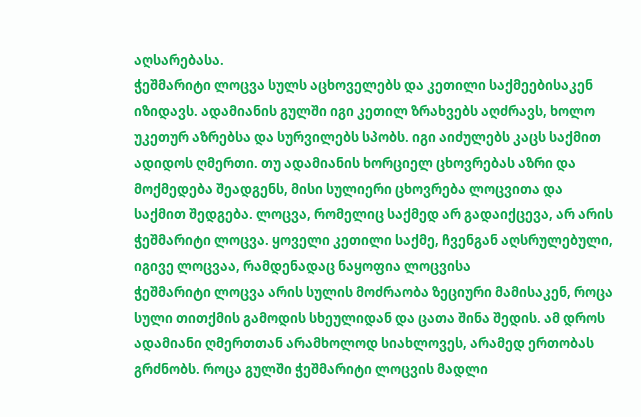აღსარებასა.
ჭეშმარიტი ლოცვა სულს აცხოველებს და კეთილი საქმეებისაკენ იზიდავს. ადამიანის გულში იგი კეთილ ზრახვებს აღძრავს, ხოლო უკეთურ აზრებსა და სურვილებს სპობს. იგი აიძულებს კაცს საქმით ადიდოს ღმერთი. თუ ადამიანის ხორციელ ცხოვრებას აზრი და მოქმედება შეადგენს, მისი სულიერი ცხოვრება ლოცვითა და საქმით შედგება. ლოცვა, რომელიც საქმედ არ გადაიქცევა, არ არის ჭეშმარიტი ლოცვა. ყოველი კეთილი საქმე, ჩვენგან აღსრულებული, იგივე ლოცვაა, რამდენადაც ნაყოფია ლოცვისა
ჭეშმარიტი ლოცვა არის სულის მოძრაობა ზეციური მამისაკენ, როცა სული თითქმის გამოდის სხეულიდან და ცათა შინა შედის. ამ დროს ადამიანი ღმერთთან არამხოლოდ სიახლოვეს, არამედ ერთობას გრძნობს. როცა გულში ჭეშმარიტი ლოცვის მადლი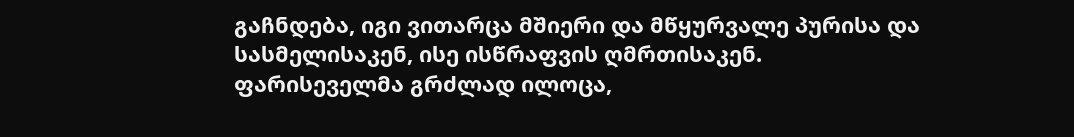გაჩნდება, იგი ვითარცა მშიერი და მწყურვალე პურისა და სასმელისაკენ, ისე ისწრაფვის ღმრთისაკენ.
ფარისეველმა გრძლად ილოცა,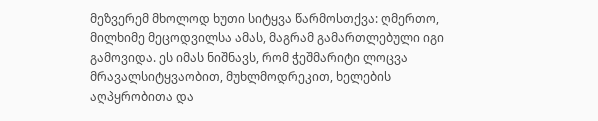მეზვერემ მხოლოდ ხუთი სიტყვა წარმოსთქვა: ღმერთო, მილხიმე მეცოდვილსა ამას, მაგრამ გამართლებული იგი გამოვიდა. ეს იმას ნიშნავს, რომ ჭეშმარიტი ლოცვა მრავალსიტყვაობით, მუხლმოდრეკით, ხელების აღპყრობითა და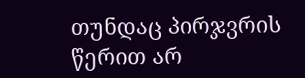თუნდაც პირჯვრის წერით არ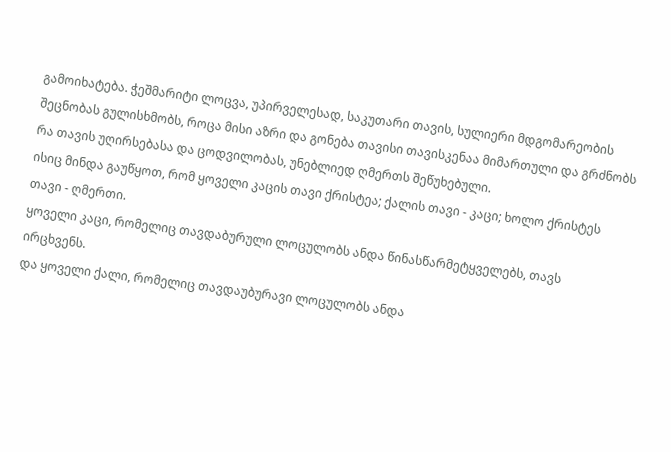გამოიხატება. ჭეშმარიტი ლოცვა, უპირველესად, საკუთარი თავის, სულიერი მდგომარეობის შეცნობას გულისხმობს, როცა მისი აზრი და გონება თავისი თავისკენაა მიმართული და გრძნობს რა თავის უღირსებასა და ცოდვილობას, უნებლიედ ღმერთს შეწუხებული.
ისიც მინდა გაუწყოთ, რომ ყოველი კაცის თავი ქრისტეა; ქალის თავი - კაცი; ხოლო ქრისტეს თავი - ღმერთი.
ყოველი კაცი, რომელიც თავდაბურული ლოცულობს ანდა წინასწარმეტყველებს, თავს ირცხვენს.
და ყოველი ქალი, რომელიც თავდაუბურავი ლოცულობს ანდა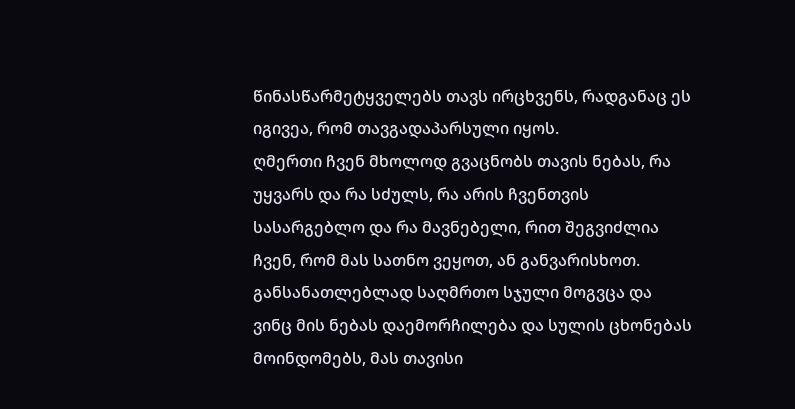წინასწარმეტყველებს თავს ირცხვენს, რადგანაც ეს იგივეა, რომ თავგადაპარსული იყოს.
ღმერთი ჩვენ მხოლოდ გვაცნობს თავის ნებას, რა უყვარს და რა სძულს, რა არის ჩვენთვის სასარგებლო და რა მავნებელი, რით შეგვიძლია ჩვენ, რომ მას სათნო ვეყოთ, ან განვარისხოთ. განსანათლებლად საღმრთო სჯული მოგვცა და ვინც მის ნებას დაემორჩილება და სულის ცხონებას მოინდომებს, მას თავისი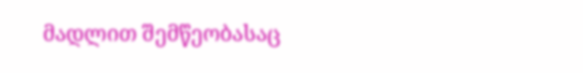მადლით შემწეობასაც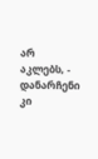არ აკლებს, - დანარჩენი კი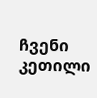ჩვენი კეთილი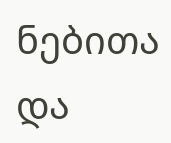ნებითა და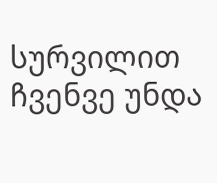სურვილით ჩვენვე უნდა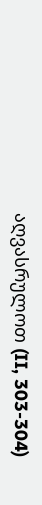აღვასრულოთ (II, 303-304)